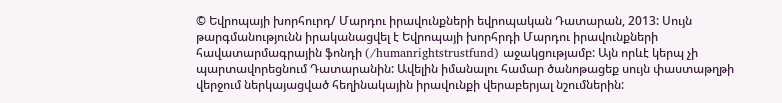© Եվրոպայի խորհուրդ/ Մարդու իրավունքների եվրոպական Դատարան, 2013: Սույն թարգմանությունն իրականացվել է Եվրոպայի խորհրդի Մարդու իրավունքների հավատարմագրային ֆոնդի (/humanrightstrustfund) աջակցությամբ: Այն որևէ կերպ չի պարտավորեցնում Դատարանին: Ավելին իմանալու համար ծանոթացեք սույն փաստաթղթի վերջում ներկայացված հեղինակային իրավունքի վերաբերյալ նշումներին: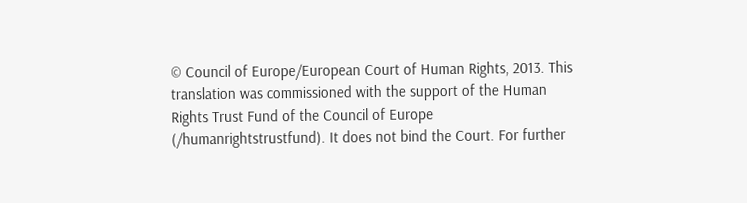© Council of Europe/European Court of Human Rights, 2013. This translation was commissioned with the support of the Human Rights Trust Fund of the Council of Europe (/humanrightstrustfund). It does not bind the Court. For further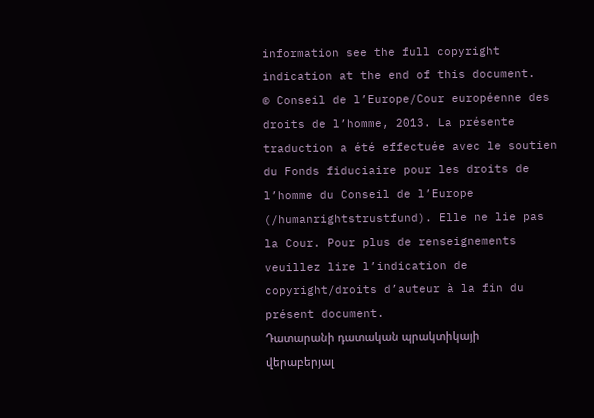information see the full copyright indication at the end of this document.
© Conseil de l’Europe/Cour européenne des droits de l’homme, 2013. La présente traduction a été effectuée avec le soutien du Fonds fiduciaire pour les droits de l’homme du Conseil de l’Europe (/humanrightstrustfund). Elle ne lie pas la Cour. Pour plus de renseignements veuillez lire l’indication de copyright/droits d’auteur à la fin du présent document.
Դատարանի դատական պրակտիկայի վերաբերյալ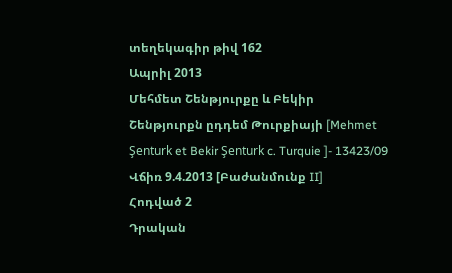տեղեկագիր թիվ 162
Ապրիլ 2013
Մեհմետ Շենթյուրքը և Բեկիր Շենթյուրքն ըդդեմ Թուրքիայի [Mehmet Şenturk et Bekir Şenturk c. Turquie ]- 13423/09
Վճիռ 9.4.2013 [Բաժանմունք II]
Հոդված 2
Դրական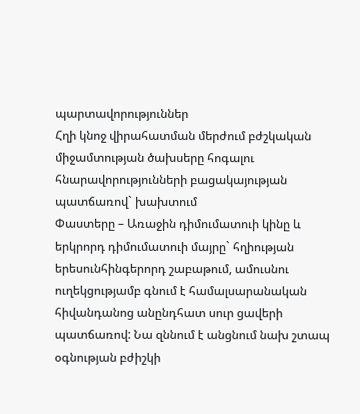պարտավորություններ
Հղի կնոջ վիրահատման մերժում բժշկական միջամտության ծախսերը հոգալու հնարավորությունների բացակայության պատճառով` խախտում
Փաստերը – Առաջին դիմումատուի կինը և երկրորդ դիմումատուի մայրը` հղիության երեսունհինգերորդ շաբաթում, ամուսնու ուղեկցությամբ գնում է համալսարանական հիվանդանոց անընդհատ սուր ցավերի պատճառով: Նա զննում է անցնում նախ շտապ օգնության բժիշկի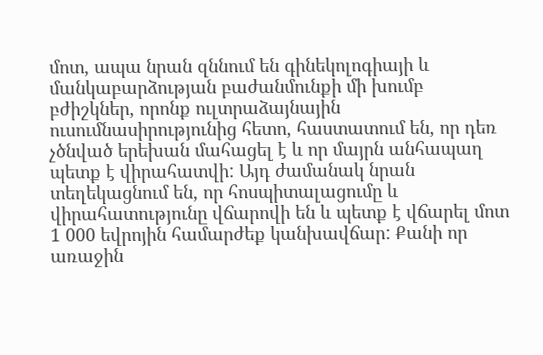մոտ, ապա նրան զննում են գինեկոլոգիայի և մանկաբարձության բաժանմունքի մի խումբ բժիշկներ, որոնք ուլտրաձայնային ուսումնասիրությունից հետո, հաստատում են, որ դեռ չծնված երեխան մահացել է և որ մայրն անհապաղ պետք է վիրահատվի: Այդ ժամանակ նրան տեղեկացնում են, որ հոսպիտալացումը և վիրահատությունը վճարովի են և պետք է վճարել մոտ 1 000 եվրոյին համարժեք կանխավճար: Քանի որ առաջին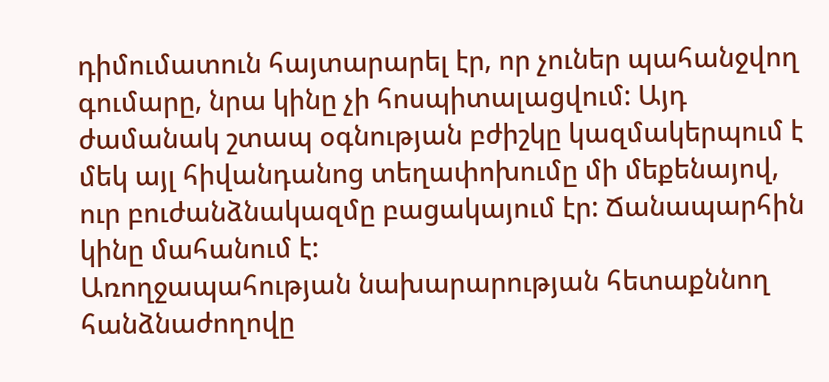դիմումատուն հայտարարել էր, որ չուներ պահանջվող գումարը, նրա կինը չի հոսպիտալացվում: Այդ ժամանակ շտապ օգնության բժիշկը կազմակերպում է մեկ այլ հիվանդանոց տեղափոխումը մի մեքենայով, ուր բուժանձնակազմը բացակայում էր: Ճանապարհին կինը մահանում է:
Առողջապահության նախարարության հետաքննող հանձնաժողովը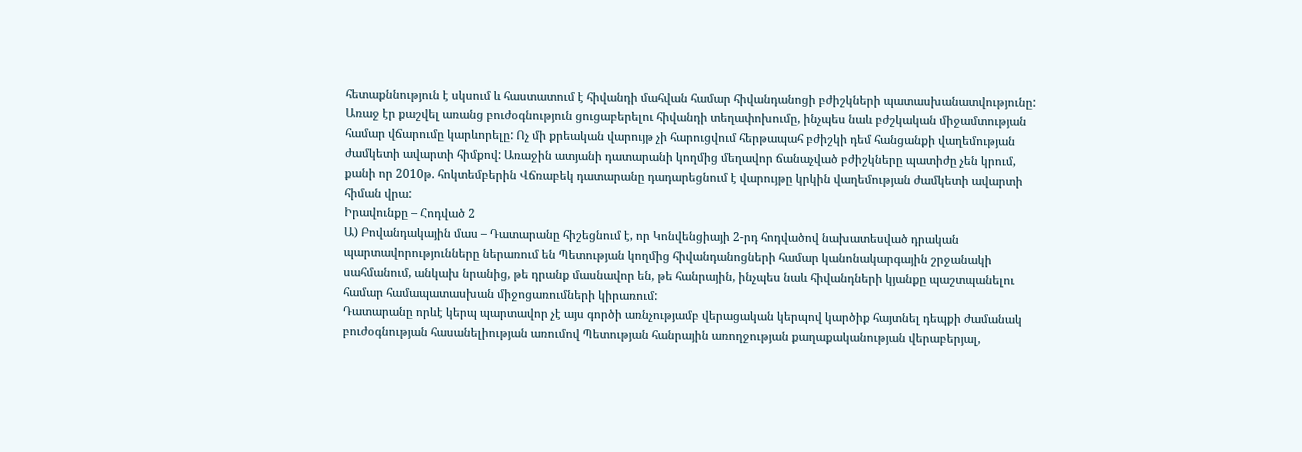հետաքննություն է սկսում և հաստատում է հիվանդի մահվան համար հիվանդանոցի բժիշկների պատասխանատվությունը: Առաջ էր քաշվել առանց բուժօգնություն ցուցաբերելու հիվանդի տեղափոխումը, ինչպես նաև բժշկական միջամտության համար վճարումը կարևորելը: Ոչ մի քրեական վարույթ չի հարուցվում հերթապահ բժիշկի դեմ հանցանքի վաղեմության ժամկետի ավարտի հիմքով: Առաջին ատյանի դատարանի կողմից մեղավոր ճանաչված բժիշկները պատիժը չեն կրում, քանի որ 2010թ. հոկտեմբերին Վճռաբեկ դատարանը դադարեցնում է վարույթը կրկին վաղեմության ժամկետի ավարտի հիման վրա:
Իրավունքը – Հոդված 2
Ա) Բովանդակային մաս – Դատարանը հիշեցնում է, որ Կոնվենցիայի 2-րդ հոդվածով նախատեսված դրական պարտավորությունները ներառում են Պետության կողմից հիվանդանոցների համար կանոնակարգային շրջանակի սահմանում, անկախ նրանից, թե դրանք մասնավոր են, թե հանրային, ինչպես նաև հիվանդների կյանքը պաշտպանելու համար համապատասխան միջոցառումների կիրառում:
Դատարանը որևէ կերպ պարտավոր չէ այս գործի առնչությամբ վերացական կերպով կարծիք հայտնել դեպքի ժամանակ բուժօգնության հասանելիության առումով Պետության հանրային առողջության քաղաքականության վերաբերյալ,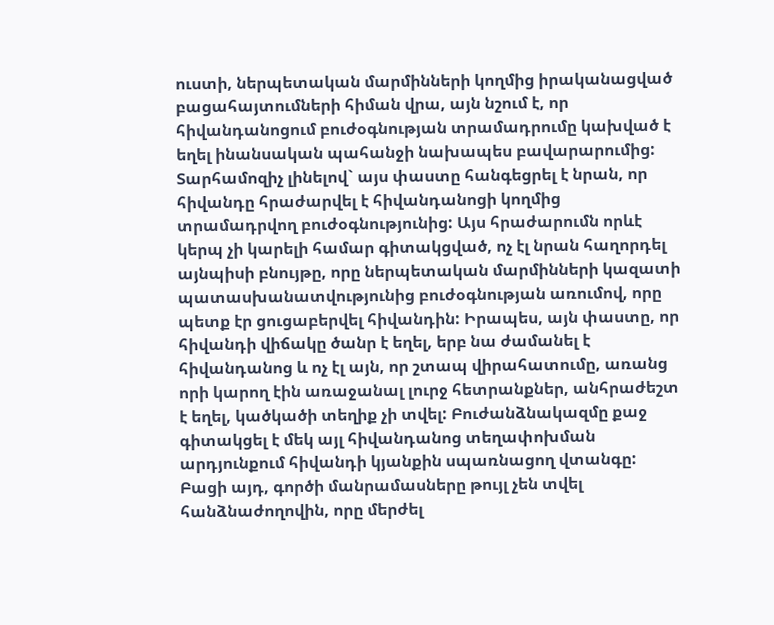ուստի, ներպետական մարմինների կողմից իրականացված բացահայտումների հիման վրա, այն նշում է, որ հիվանդանոցում բուժօգնության տրամադրումը կախված է եղել ինանսական պահանջի նախապես բավարարումից: Տարհամոզիչ լինելով` այս փաստը հանգեցրել է նրան, որ հիվանդը հրաժարվել է հիվանդանոցի կողմից տրամադրվող բուժօգնությունից: Այս հրաժարումն որևէ կերպ չի կարելի համար գիտակցված, ոչ էլ նրան հաղորդել այնպիսի բնույթը, որը ներպետական մարմինների կազատի պատասխանատվությունից բուժօգնության առումով, որը պետք էր ցուցաբերվել հիվանդին: Իրապես, այն փաստը, որ հիվանդի վիճակը ծանր է եղել, երբ նա ժամանել է հիվանդանոց և ոչ էլ այն, որ շտապ վիրահատումը, առանց որի կարող էին առաջանալ լուրջ հետրանքներ, անհրաժեշտ է եղել, կածկածի տեղիք չի տվել: Բուժանձնակազմը քաջ գիտակցել է մեկ այլ հիվանդանոց տեղափոխման արդյունքում հիվանդի կյանքին սպառնացող վտանգը: Բացի այդ, գործի մանրամասները թույլ չեն տվել հանձնաժողովին, որը մերժել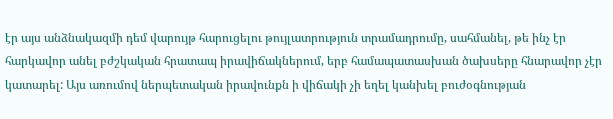էր այս անձնակազմի դեմ վարույթ հարուցելու թույլատրություն տրամադրումը, սահմանել, թե ինչ էր հարկավոր անել բժշկական հրատապ իրավիճակներում, երբ համապատասխան ծախսերը հնարավոր չէր կատարել: Այս առումով ներպետական իրավունքն ի վիճակի չի եղել կանխել բուժօգնության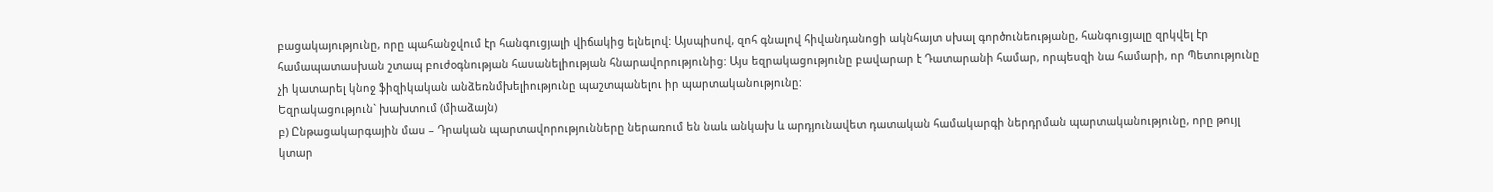բացակայությունը, որը պահանջվում էր հանգուցյալի վիճակից ելնելով: Այսպիսով, զոհ գնալով հիվանդանոցի ակնհայտ սխալ գործունեությանը, հանգուցյալը զրկվել էր համապատասխան շտապ բուժօգնության հասանելիության հնարավորությունից: Այս եզրակացությունը բավարար է Դատարանի համար, որպեսզի նա համարի, որ Պետությունը չի կատարել կնոջ ֆիզիկական անձեռնմխելիությունը պաշտպանելու իր պարտականությունը:
Եզրակացություն` խախտում (միաձայն)
բ) Ընթացակարգային մաս – Դրական պարտավորությունները ներառում են նաև անկախ և արդյունավետ դատական համակարգի ներդրման պարտականությունը, որը թույլ կտար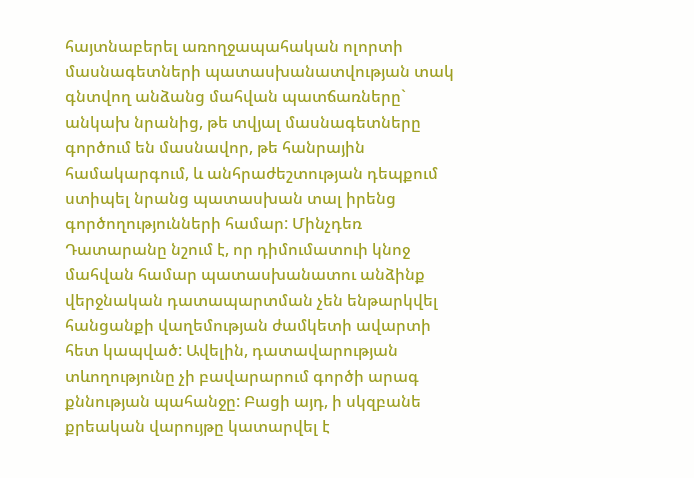հայտնաբերել առողջապահական ոլորտի մասնագետների պատասխանատվության տակ գնտվող անձանց մահվան պատճառները` անկախ նրանից, թե տվյալ մասնագետները գործում են մասնավոր, թե հանրային համակարգում, և անհրաժեշտության դեպքում ստիպել նրանց պատասխան տալ իրենց գործողությունների համար: Մինչդեռ Դատարանը նշում է, որ դիմումատուի կնոջ մահվան համար պատասխանատու անձինք վերջնական դատապարտման չեն ենթարկվել հանցանքի վաղեմության ժամկետի ավարտի հետ կապված: Ավելին, դատավարության տևողությունը չի բավարարում գործի արագ քննության պահանջը: Բացի այդ, ի սկզբանե քրեական վարույթը կատարվել է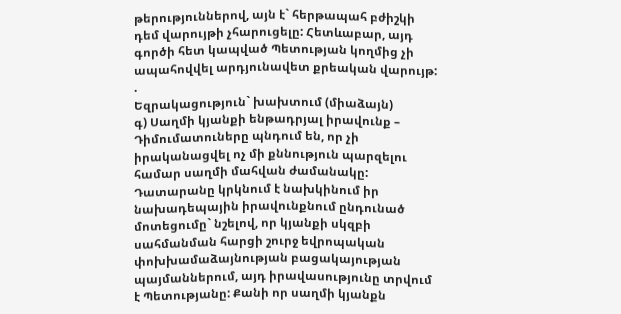թերություններով, այն է` հերթապահ բժիշկի դեմ վարույթի չհարուցելը: Հետևաբար, այդ գործի հետ կապված Պետության կողմից չի ապահովվել արդյունավետ քրեական վարույթ: .
Եզրակացություն` խախտում (միաձայն)
գ) Սաղմի կյանքի ենթադրյալ իրավունք – Դիմումատուները պնդում են, որ չի իրականացվել ոչ մի քննություն պարզելու համար սաղմի մահվան ժամանակը: Դատարանը կրկնում է նախկինում իր նախադեպային իրավունքնում ընդունած մոտեցումը` նշելով, որ կյանքի սկզբի սահմանման հարցի շուրջ եվրոպական փոխխամաձայնության բացակայության պայմաններում, այդ իրավասությունը տրվում է Պետությանը: Քանի որ սաղմի կյանքն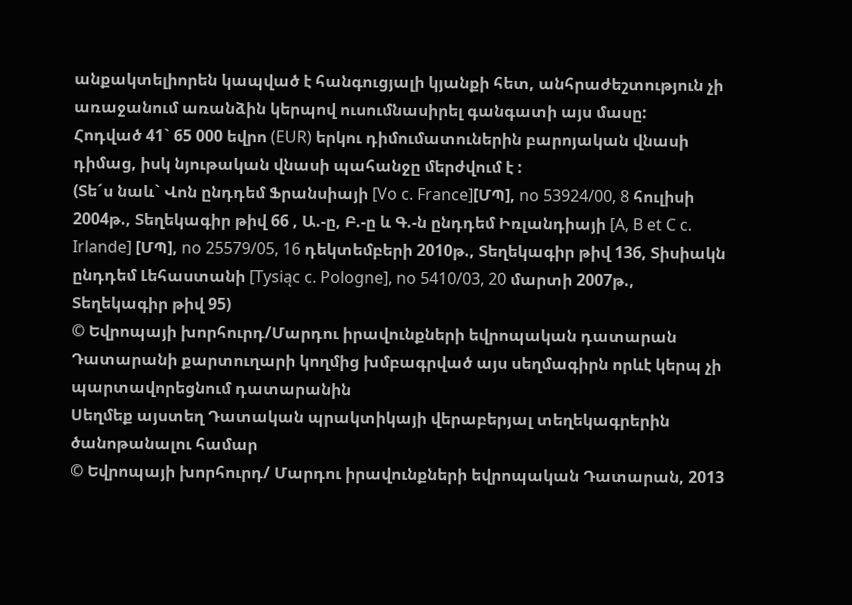անքակտելիորեն կապված է հանգուցյալի կյանքի հետ, անհրաժեշտություն չի առաջանում առանձին կերպով ուսումնասիրել գանգատի այս մասը:
Հոդված 41` 65 000 եվրո (EUR) երկու դիմումատուներին բարոյական վնասի դիմաց, իսկ նյութական վնասի պահանջը մերժվում է :
(Տե´ս նաև` Վոն ընդդեմ Ֆրանսիայի [Vo c. France][ՄՊ], no 53924/00, 8 հուլիսի 2004թ., Տեղեկագիր թիվ 66 , Ա.-ը, Բ.-ը և Գ.-ն ընդդեմ Իռլանդիայի [A, B et C c. Irlande] [ՄՊ], no 25579/05, 16 դեկտեմբերի 2010թ., Տեղեկագիր թիվ 136, Տիսիակն ընդդեմ Լեհաստանի [Tysiąc c. Pologne], no 5410/03, 20 մարտի 2007թ., Տեղեկագիր թիվ 95)
© Եվրոպայի խորհուրդ/Մարդու իրավունքների եվրոպական դատարան
Դատարանի քարտուղարի կողմից խմբագրված այս սեղմագիրն որևէ կերպ չի պարտավորեցնում դատարանին
Սեղմեք այստեղ Դատական պրակտիկայի վերաբերյալ տեղեկագրերին ծանոթանալու համար
© Եվրոպայի խորհուրդ/ Մարդու իրավունքների եվրոպական Դատարան, 2013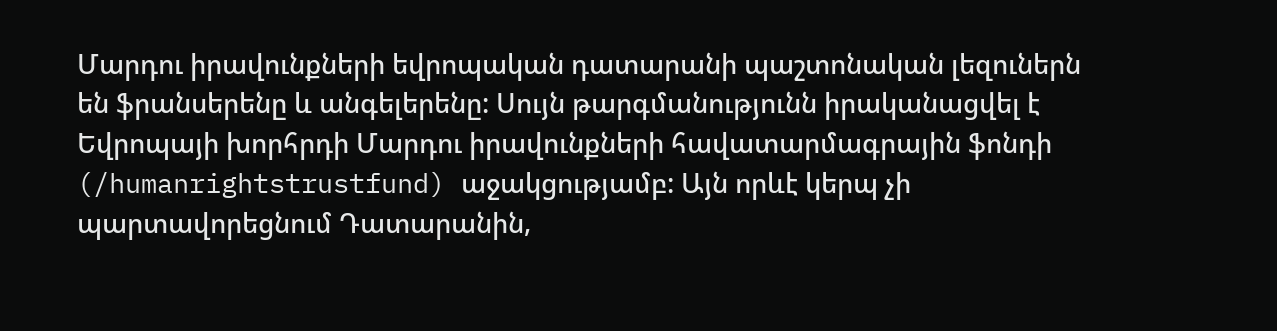Մարդու իրավունքների եվրոպական դատարանի պաշտոնական լեզուներն են ֆրանսերենը և անգելերենը: Սույն թարգմանությունն իրականացվել է Եվրոպայի խորհրդի Մարդու իրավունքների հավատարմագրային ֆոնդի (/humanrightstrustfund) աջակցությամբ: Այն որևէ կերպ չի պարտավորեցնում Դատարանին,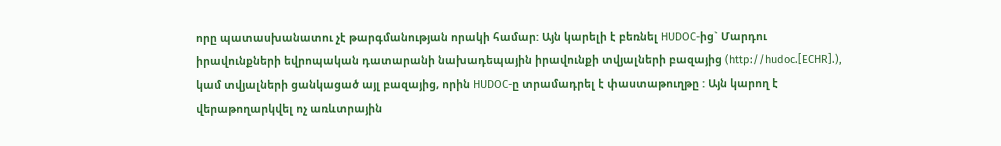որը պատասխանատու չէ թարգմանության որակի համար: Այն կարելի է բեռնել HUDOC-ից` Մարդու իրավունքների եվրոպական դատարանի նախադեպային իրավունքի տվյալների բազայից (http://hudoc.[ECHR].), կամ տվյալների ցանկացած այլ բազայից, որին HUDOC-ը տրամադրել է փաստաթուղթը : Այն կարող է վերաթողարկվել ոչ առևտրային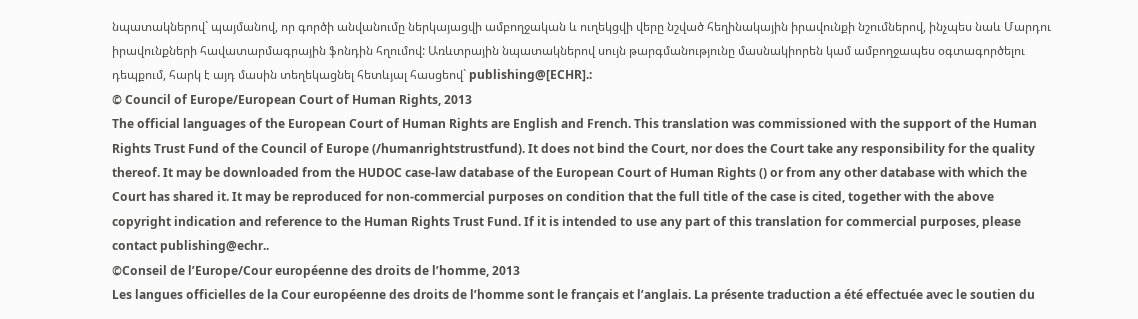նպատակներով` պայմանով, որ գործի անվանումը ներկայացվի ամբողջական և ուղեկցվի վերը նշված հեղինակային իրավունքի նշումներով, ինչպես նաև Մարդու իրավունքների հավատարմագրային ֆոնդին հղումով: Առևտրային նպատակներով սույն թարգմանությունը մասնակիորեն կամ ամբողջապես օգտագործելու դեպքում, հարկ է այդ մասին տեղեկացնել հետևյալ հասցեով` publishing@[ECHR].:
© Council of Europe/European Court of Human Rights, 2013
The official languages of the European Court of Human Rights are English and French. This translation was commissioned with the support of the Human Rights Trust Fund of the Council of Europe (/humanrightstrustfund). It does not bind the Court, nor does the Court take any responsibility for the quality thereof. It may be downloaded from the HUDOC case-law database of the European Court of Human Rights () or from any other database with which the Court has shared it. It may be reproduced for non-commercial purposes on condition that the full title of the case is cited, together with the above copyright indication and reference to the Human Rights Trust Fund. If it is intended to use any part of this translation for commercial purposes, please contact publishing@echr..
©Conseil de l’Europe/Cour européenne des droits de l’homme, 2013
Les langues officielles de la Cour européenne des droits de l’homme sont le français et l’anglais. La présente traduction a été effectuée avec le soutien du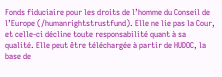Fonds fiduciaire pour les droits de l’homme du Conseil de l’Europe (/humanrightstrustfund). Elle ne lie pas la Cour, et celle-ci décline toute responsabilité quant à sa qualité. Elle peut être téléchargée à partir de HUDOC, la base de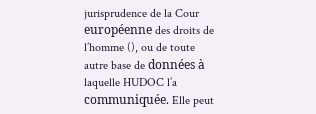jurisprudence de la Cour européenne des droits de l’homme (), ou de toute autre base de données à laquelle HUDOC l’a communiquée. Elle peut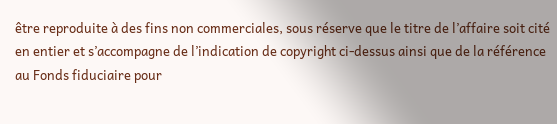être reproduite à des fins non commerciales, sous réserve que le titre de l’affaire soit cité en entier et s’accompagne de l’indication de copyright ci-dessus ainsi que de la référence au Fonds fiduciaire pour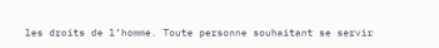les droits de l’homme. Toute personne souhaitant se servir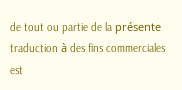de tout ou partie de la présente traduction à des fins commerciales est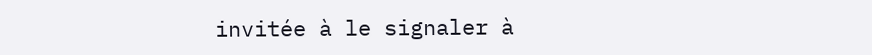invitée à le signaler à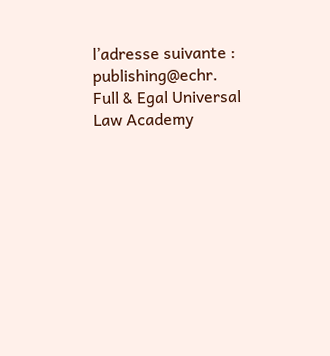l’adresse suivante : publishing@echr.
Full & Egal Universal Law Academy